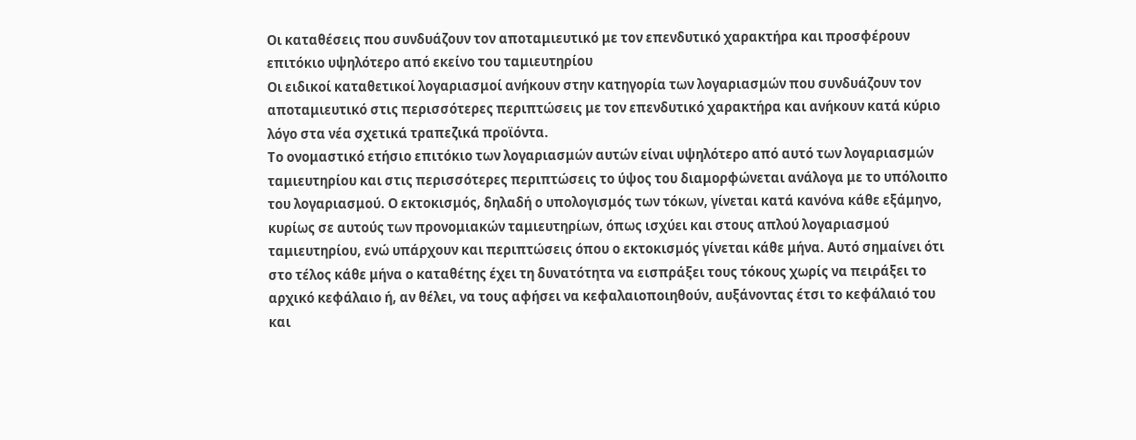Οι καταθέσεις που συνδυάζουν τον αποταμιευτικό με τον επενδυτικό χαρακτήρα και προσφέρουν επιτόκιο υψηλότερο από εκείνο του ταμιευτηρίου
Οι ειδικοί καταθετικοί λογαριασμοί ανήκουν στην κατηγορία των λογαριασμών που συνδυάζουν τον αποταμιευτικό στις περισσότερες περιπτώσεις με τον επενδυτικό χαρακτήρα και ανήκουν κατά κύριο λόγο στα νέα σχετικά τραπεζικά προϊόντα.
Το ονομαστικό ετήσιο επιτόκιο των λογαριασμών αυτών είναι υψηλότερο από αυτό των λογαριασμών ταμιευτηρίου και στις περισσότερες περιπτώσεις το ύψος του διαμορφώνεται ανάλογα με το υπόλοιπο του λογαριασμού. Ο εκτοκισμός, δηλαδή ο υπολογισμός των τόκων, γίνεται κατά κανόνα κάθε εξάμηνο, κυρίως σε αυτούς των προνομιακών ταμιευτηρίων, όπως ισχύει και στους απλού λογαριασμού ταμιευτηρίου, ενώ υπάρχουν και περιπτώσεις όπου ο εκτοκισμός γίνεται κάθε μήνα. Αυτό σημαίνει ότι στο τέλος κάθε μήνα ο καταθέτης έχει τη δυνατότητα να εισπράξει τους τόκους χωρίς να πειράξει το αρχικό κεφάλαιο ή, αν θέλει, να τους αφήσει να κεφαλαιοποιηθούν, αυξάνοντας έτσι το κεφάλαιό του και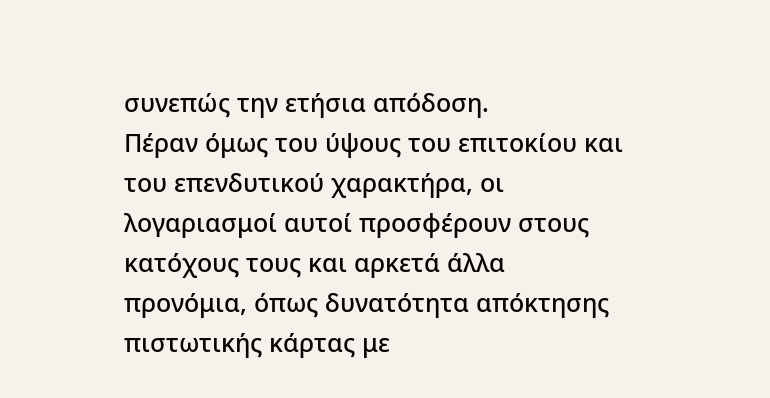συνεπώς την ετήσια απόδοση.
Πέραν όμως του ύψους του επιτοκίου και του επενδυτικού χαρακτήρα, οι λογαριασμοί αυτοί προσφέρουν στους κατόχους τους και αρκετά άλλα προνόμια, όπως δυνατότητα απόκτησης πιστωτικής κάρτας με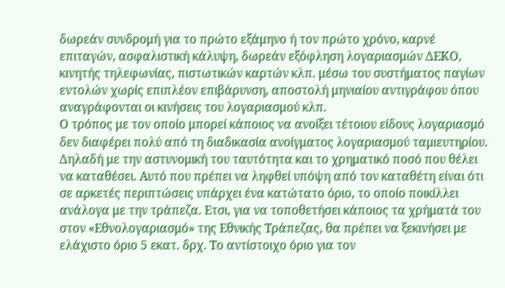δωρεάν συνδρομή για το πρώτο εξάμηνο ή τον πρώτο χρόνο, καρνέ επιταγών, ασφαλιστική κάλυψη, δωρεάν εξόφληση λογαριασμών ΔΕΚΟ, κινητής τηλεφωνίας, πιστωτικών καρτών κλπ. μέσω του συστήματος παγίων εντολών χωρίς επιπλέον επιβάρυνση, αποστολή μηνιαίου αντιγράφου όπου αναγράφονται οι κινήσεις του λογαριασμού κλπ.
Ο τρόπος με τον οποίο μπορεί κάποιος να ανοίξει τέτοιου είδους λογαριασμό δεν διαφέρει πολύ από τη διαδικασία ανοίγματος λογαριασμού ταμιευτηρίου. Δηλαδή με την αστυνομική του ταυτότητα και το χρηματικό ποσό που θέλει να καταθέσει. Αυτό που πρέπει να ληφθεί υπόψη από τον καταθέτη είναι ότι σε αρκετές περιπτώσεις υπάρχει ένα κατώτατο όριο, το οποίο ποικίλλει ανάλογα με την τράπεζα. Ετσι, για να τοποθετήσει κάποιος τα χρήματά του στον «Εθνολογαριασμό» της Εθνικής Τράπεζας, θα πρέπει να ξεκινήσει με ελάχιστο όριο 5 εκατ. δρχ. Το αντίστοιχο όριο για τον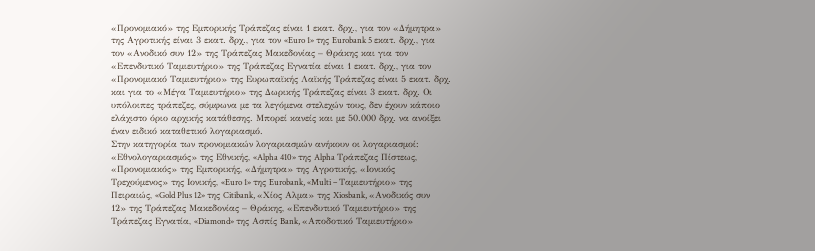«Προνομιακό» της Εμπορικής Τράπεζας είναι 1 εκατ. δρχ., για τον «Δήμητρα» της Αγροτικής είναι 3 εκατ. δρχ., για τον «Euro 1» της Eurobank 5 εκατ. δρχ., για τον «Ανοδικό συν 12» της Τράπεζας Μακεδονίας – Θράκης και για τον «Επενδυτικό Ταμιευτήριο» της Τράπεζας Εγνατία είναι 1 εκατ. δρχ., για τον «Προνομιακό Ταμιευτήριο» της Ευρωπαϊκής Λαϊκής Τράπεζας είναι 5 εκατ. δρχ. και για το «Μέγα Ταμιευτήριο» της Δωρικής Τράπεζας είναι 3 εκατ. δρχ. Οι υπόλοιπες τράπεζες, σύμφωνα με τα λεγόμενα στελεχών τους, δεν έχουν κάποιο ελάχιστο όριο αρχικής κατάθεσης. Μπορεί κανείς και με 50.000 δρχ. να ανοίξει έναν ειδικό καταθετικό λογαριασμό.
Στην κατηγορία των προνομιακών λογαριασμών ανήκουν οι λογαριασμοί: «Εθνολογαριασμός» της Εθνικής, «Alpha 410» της Alpha Τράπεζας Πίστεως, «Προνομιακός» της Εμπορικής, «Δήμητρα» της Αγροτικής, «Ιονικός Τρεχούμενος» της Ιονικής, «Euro 1» της Eurobank, «Multi – Ταμιευτήριο» της Πειραιώς, «Gold Plus 12» της Citibank, «Χίος Αλμα» της Xiosbank, «Ανοδικός συν 12» της Τράπεζας Μακεδονίας – Θράκης, «Επενδυτικό Ταμιευτήριο» της Τράπεζας Εγνατία, «Diamond» της Ασπίς Bank, «Αποδοτικό Ταμιευτήριο»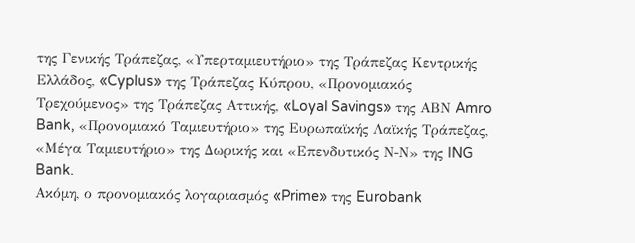της Γενικής Τράπεζας, «Υπερταμιευτήριο» της Τράπεζας Κεντρικής Ελλάδος, «Cyplus» της Τράπεζας Κύπρου, «Προνομιακός Τρεχούμενος» της Τράπεζας Αττικής, «Loyal Savings» της ΑΒΝ Amro Bank, «Προνομιακό Ταμιευτήριο» της Ευρωπαϊκής Λαϊκής Τράπεζας, «Μέγα Ταμιευτήριο» της Δωρικής και «Επενδυτικός Ν-Ν» της ING Bank.
Ακόμη, ο προνομιακός λογαριασμός «Prime» της Eurobank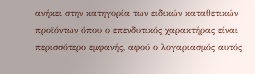ανήκει στην κατηγορία των ειδικών καταθετικών προϊόντων όπου ο επενδυτικός χαρακτήρας είναι περισσότερο εμφανής, αφού ο λογαριασμός αυτός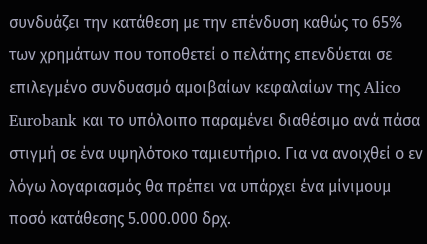συνδυάζει την κατάθεση με την επένδυση καθώς το 65% των χρημάτων που τοποθετεί ο πελάτης επενδύεται σε επιλεγμένο συνδυασμό αμοιβαίων κεφαλαίων της Alico Eurobank και το υπόλοιπο παραμένει διαθέσιμο ανά πάσα στιγμή σε ένα υψηλότοκο ταμιευτήριο. Για να ανοιχθεί ο εν λόγω λογαριασμός θα πρέπει να υπάρχει ένα μίνιμουμ ποσό κατάθεσης 5.000.000 δρχ.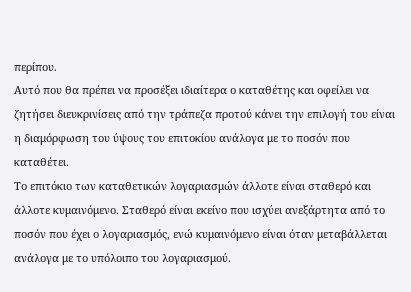περίπου.
Αυτό που θα πρέπει να προσέξει ιδιαίτερα ο καταθέτης και οφείλει να ζητήσει διευκρινίσεις από την τράπεζα προτού κάνει την επιλογή του είναι η διαμόρφωση του ύψους του επιτοκίου ανάλογα με το ποσόν που καταθέτει.
Το επιτόκιο των καταθετικών λογαριασμών άλλοτε είναι σταθερό και άλλοτε κυμαινόμενο. Σταθερό είναι εκείνο που ισχύει ανεξάρτητα από το ποσόν που έχει ο λογαριασμός, ενώ κυμαινόμενο είναι όταν μεταβάλλεται ανάλογα με το υπόλοιπο του λογαριασμού.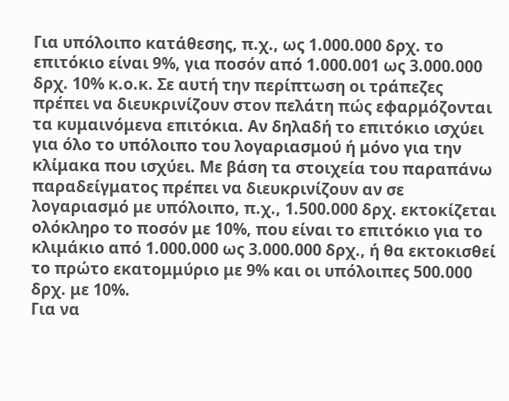Για υπόλοιπο κατάθεσης, π.χ., ως 1.000.000 δρχ. το επιτόκιο είναι 9%, για ποσόν από 1.000.001 ως 3.000.000 δρχ. 10% κ.ο.κ. Σε αυτή την περίπτωση οι τράπεζες πρέπει να διευκρινίζουν στον πελάτη πώς εφαρμόζονται τα κυμαινόμενα επιτόκια. Αν δηλαδή το επιτόκιο ισχύει για όλο το υπόλοιπο του λογαριασμού ή μόνο για την κλίμακα που ισχύει. Με βάση τα στοιχεία του παραπάνω παραδείγματος πρέπει να διευκρινίζουν αν σε λογαριασμό με υπόλοιπο, π.χ., 1.500.000 δρχ. εκτοκίζεται ολόκληρο το ποσόν με 10%, που είναι το επιτόκιο για το κλιμάκιο από 1.000.000 ως 3.000.000 δρχ., ή θα εκτοκισθεί το πρώτο εκατομμύριο με 9% και οι υπόλοιπες 500.000 δρχ. με 10%.
Για να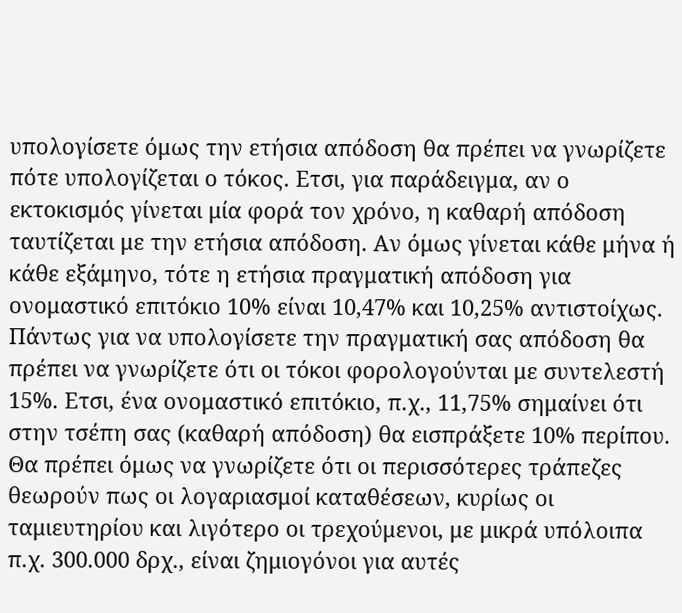υπολογίσετε όμως την ετήσια απόδοση θα πρέπει να γνωρίζετε πότε υπολογίζεται ο τόκος. Ετσι, για παράδειγμα, αν ο εκτοκισμός γίνεται μία φορά τον χρόνο, η καθαρή απόδοση ταυτίζεται με την ετήσια απόδοση. Αν όμως γίνεται κάθε μήνα ή κάθε εξάμηνο, τότε η ετήσια πραγματική απόδοση για ονομαστικό επιτόκιο 10% είναι 10,47% και 10,25% αντιστοίχως.
Πάντως για να υπολογίσετε την πραγματική σας απόδοση θα πρέπει να γνωρίζετε ότι οι τόκοι φορολογούνται με συντελεστή 15%. Ετσι, ένα ονομαστικό επιτόκιο, π.χ., 11,75% σημαίνει ότι στην τσέπη σας (καθαρή απόδοση) θα εισπράξετε 10% περίπου.
Θα πρέπει όμως να γνωρίζετε ότι οι περισσότερες τράπεζες θεωρούν πως οι λογαριασμοί καταθέσεων, κυρίως οι ταμιευτηρίου και λιγότερο οι τρεχούμενοι, με μικρά υπόλοιπα π.χ. 300.000 δρχ., είναι ζημιογόνοι για αυτές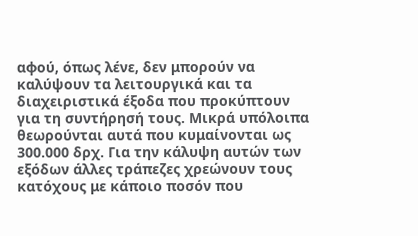αφού, όπως λένε, δεν μπορούν να καλύψουν τα λειτουργικά και τα διαχειριστικά έξοδα που προκύπτουν για τη συντήρησή τους. Μικρά υπόλοιπα θεωρούνται αυτά που κυμαίνονται ως 300.000 δρχ. Για την κάλυψη αυτών των εξόδων άλλες τράπεζες χρεώνουν τους κατόχους με κάποιο ποσόν που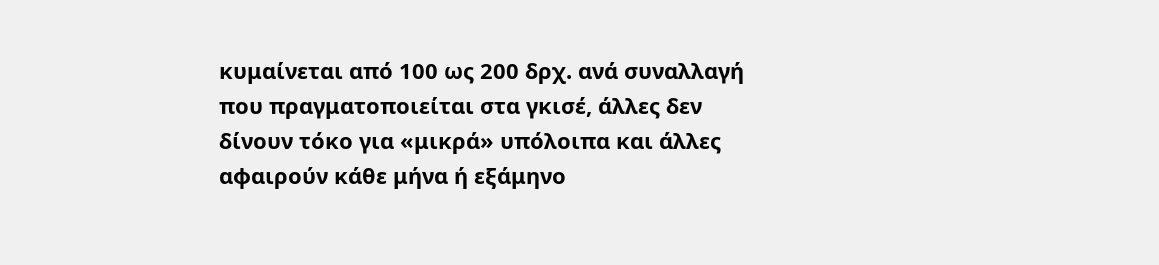κυμαίνεται από 100 ως 200 δρχ. ανά συναλλαγή που πραγματοποιείται στα γκισέ, άλλες δεν δίνουν τόκο για «μικρά» υπόλοιπα και άλλες αφαιρούν κάθε μήνα ή εξάμηνο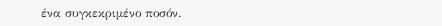ένα συγκεκριμένο ποσόν.